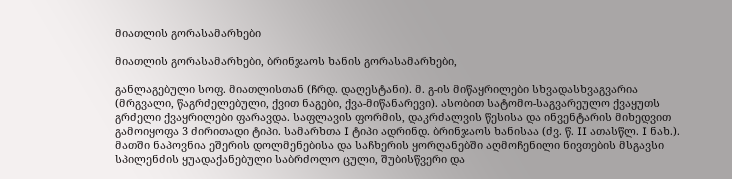მიათლის გორასამარხები

მიათლის გორასამარხები, ბრინჯაოს ხანის გორასამარხები,

განლაგებული სოფ. მიათლისთან (ჩრდ. დაღესტანი). მ. გ-ის მიწაყრილები სხვადასხვაგვარია (მრგვალი, წაგრძელებული, ქვით ნაგები, ქვა-მიწანარევი). ასობით სატომო-საგვარეულო ქვაყუთს გრძელი ქვაყრილები ფარავდა. საფლავის ფორმის, დაკრძალვის წესისა და ინვენტარის მიხედვით გამოიყოფა 3 ძირითადი ტიპი. სამარხთა I ტიპი ადრინდ. ბრინჯაოს ხანისაა (ძვ. წ. II ათასწლ. I ნახ.). მათში ნაპოვნია ეშერის დოლმენებისა და საჩხერის ყორღანებში აღმოჩენილი ნივთების მსგავსი სპილენძის ყუადაქანებული საბრძოლო ცული, შუბისწვერი და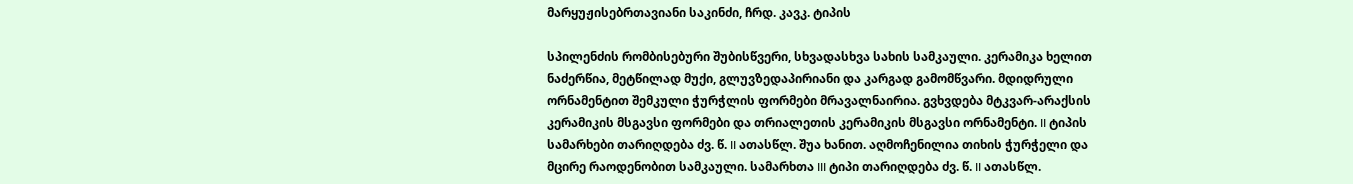მარყუჟისებრთავიანი საკინძი, ჩრდ. კავკ. ტიპის

სპილენძის რომბისებური შუბისწვერი, სხვადასხვა სახის სამკაული. კერამიკა ხელით ნაძერწია, მეტწილად მუქი, გლუვზედაპირიანი და კარგად გამომწვარი. მდიდრული ორნამენტით შემკული ჭურჭლის ფორმები მრავალნაირია. გვხვდება მტკვარ-არაქსის კერამიკის მსგავსი ფორმები და თრიალეთის კერამიკის მსგავსი ორნამენტი. II ტიპის სამარხები თარიღდება ძვ. წ. II ათასწლ. შუა ხანით. აღმოჩენილია თიხის ჭურჭელი და მცირე რაოდენობით სამკაული. სამარხთა III ტიპი თარიღდება ძვ. წ. II ათასწლ.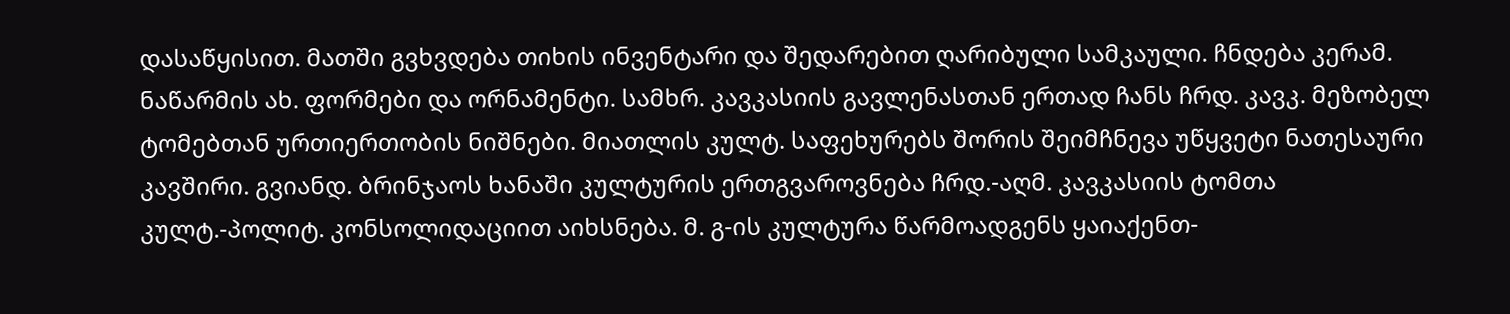დასაწყისით. მათში გვხვდება თიხის ინვენტარი და შედარებით ღარიბული სამკაული. ჩნდება კერამ. ნაწარმის ახ. ფორმები და ორნამენტი. სამხრ. კავკასიის გავლენასთან ერთად ჩანს ჩრდ. კავკ. მეზობელ ტომებთან ურთიერთობის ნიშნები. მიათლის კულტ. საფეხურებს შორის შეიმჩნევა უწყვეტი ნათესაური კავშირი. გვიანდ. ბრინჯაოს ხანაში კულტურის ერთგვაროვნება ჩრდ.-აღმ. კავკასიის ტომთა კულტ.-პოლიტ. კონსოლიდაციით აიხსნება. მ. გ-ის კულტურა წარმოადგენს ყაიაქენთ-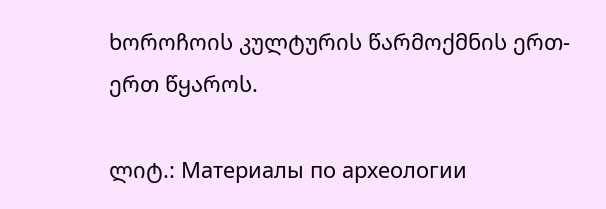ხოროჩოის კულტურის წარმოქმნის ერთ-ერთ წყაროს.

ლიტ.: Материалы по археологии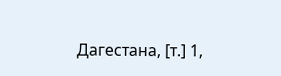Дагестана, [т.] 1,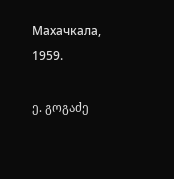Махачкала, 1959.

ე. გოგაძე